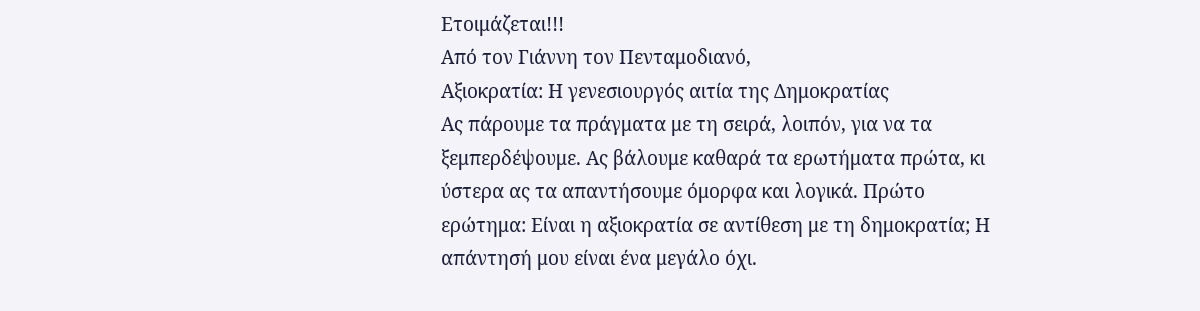Ετοιμάζεται!!!
Από τον Γιάννη τον Πενταμοδιανό,
Αξιοκρατία: Η γενεσιουργός αιτία της Δημοκρατίας
Ας πάρουμε τα πράγματα με τη σειρά, λοιπόν, για να τα ξεμπερδέψουμε. Ας βάλουμε καθαρά τα ερωτήματα πρώτα, κι ύστερα ας τα απαντήσουμε όμορφα και λογικά. Πρώτο ερώτημα: Είναι η αξιοκρατία σε αντίθεση με τη δημοκρατία; Η απάντησή μου είναι ένα μεγάλο όχι.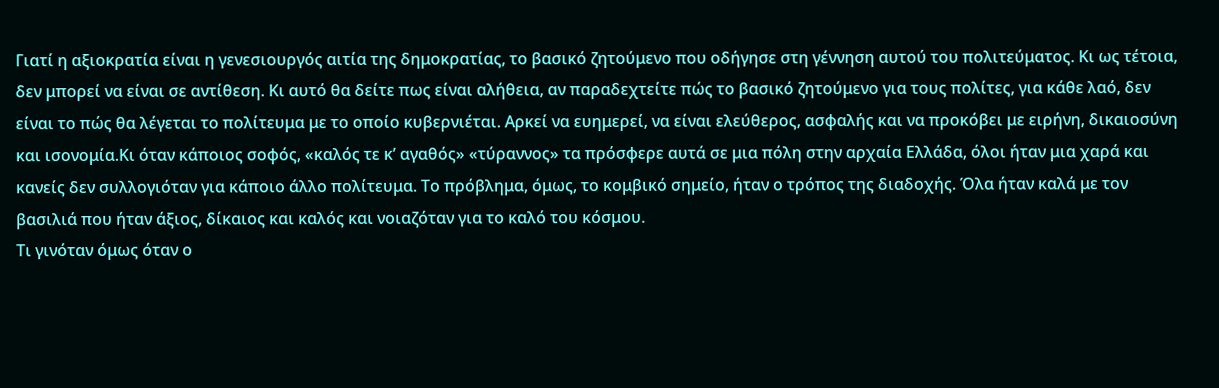Γιατί η αξιοκρατία είναι η γενεσιουργός αιτία της δημοκρατίας, το βασικό ζητούμενο που οδήγησε στη γέννηση αυτού του πολιτεύματος. Κι ως τέτοια, δεν μπορεί να είναι σε αντίθεση. Κι αυτό θα δείτε πως είναι αλήθεια, αν παραδεχτείτε πώς το βασικό ζητούμενο για τους πολίτες, για κάθε λαό, δεν είναι το πώς θα λέγεται το πολίτευμα με το οποίο κυβερνιέται. Αρκεί να ευημερεί, να είναι ελεύθερος, ασφαλής και να προκόβει με ειρήνη, δικαιοσύνη και ισονομία.Κι όταν κάποιος σοφός, «καλός τε κ’ αγαθός» «τύραννος» τα πρόσφερε αυτά σε μια πόλη στην αρχαία Ελλάδα, όλοι ήταν μια χαρά και κανείς δεν συλλογιόταν για κάποιο άλλο πολίτευμα. Το πρόβλημα, όμως, το κομβικό σημείο, ήταν ο τρόπος της διαδοχής. Όλα ήταν καλά με τον βασιλιά που ήταν άξιος, δίκαιος και καλός και νοιαζόταν για το καλό του κόσμου.
Τι γινόταν όμως όταν ο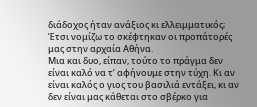διάδοχος ήταν ανάξιος κι ελλειμματικός; Έτσι νομίζω το σκέφτηκαν οι προπάτορές μας στην αρχαία Αθήνα.
Μια και δυο, είπαν, τούτο το πράγμα δεν είναι καλό να τ’ αφήνουμε στην τύχη. Κι αν είναι καλός ο γιος του βασιλιά εντάξει, κι αν δεν είναι μας κάθεται στο σβέρκο για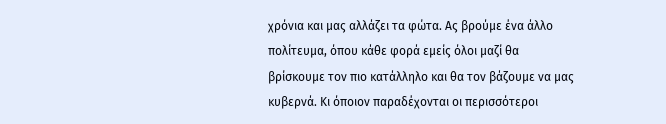χρόνια και μας αλλάζει τα φώτα. Ας βρούμε ένα άλλο πολίτευμα, όπου κάθε φορά εμείς όλοι μαζί θα βρίσκουμε τον πιο κατάλληλο και θα τον βάζουμε να μας κυβερνά. Κι όποιον παραδέχονται οι περισσότεροι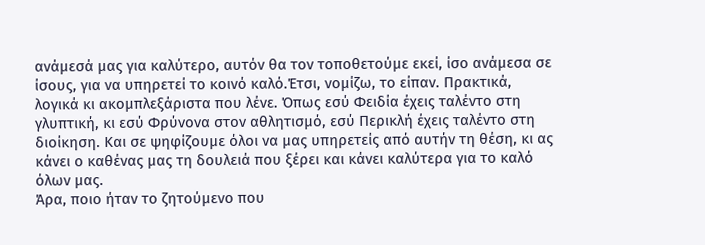ανάμεσά μας για καλύτερο, αυτόν θα τον τοποθετούμε εκεί, ίσο ανάμεσα σε ίσους, για να υπηρετεί το κοινό καλό.Έτσι, νομίζω, το είπαν. Πρακτικά, λογικά κι ακομπλεξάριστα που λένε. Όπως εσύ Φειδία έχεις ταλέντο στη γλυπτική, κι εσύ Φρύνονα στον αθλητισμό, εσύ Περικλή έχεις ταλέντο στη διοίκηση. Και σε ψηφίζουμε όλοι να μας υπηρετείς από αυτήν τη θέση, κι ας κάνει ο καθένας μας τη δουλειά που ξέρει και κάνει καλύτερα για το καλό όλων μας.
Άρα, ποιο ήταν το ζητούμενο που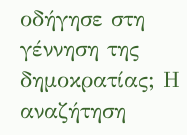οδήγησε στη γέννηση της δημοκρατίας; Η αναζήτηση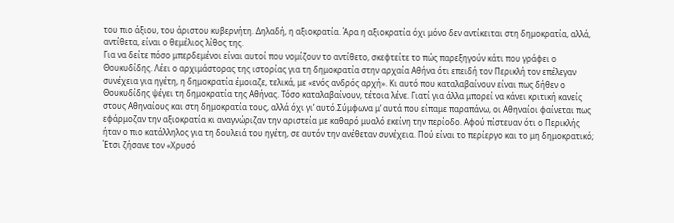του πιο άξιου, του άριστου κυβερνήτη. Δηλαδή, η αξιοκρατία. Άρα η αξιοκρατία όχι μόνο δεν αντίκειται στη δημοκρατία, αλλά, αντίθετα, είναι ο θεμέλιος λίθος της.
Για να δείτε πόσο μπερδεμένοι είναι αυτοί που νομίζουν το αντίθετο, σκεφτείτε το πώς παρεξηγούν κάτι που γράφει ο Θουκυδίδης. Λέει ο αρχιμάστορας της ιστορίας για τη δημοκρατία στην αρχαία Αθήνα ότι επειδή τον Περικλή τον επέλεγαν συνέχεια για ηγέτη, η δημοκρατία έμοιαζε, τελικά, με «ενός ανδρός αρχή». Κι αυτό που καταλαβαίνουν είναι πως δήθεν ο Θουκυδίδης ψέγει τη δημοκρατία της Αθήνας. Τόσο καταλαβαίνουν, τέτοια λένε. Γιατί για άλλα μπορεί να κάνει κριτική κανείς στους Αθηναίους και στη δημοκρατία τους, αλλά όχι γι’ αυτό.Σύμφωνα μ’ αυτά που είπαμε παραπάνω, οι Αθηναίοι φαίνεται πως εφάρμοζαν την αξιοκρατία κι αναγνώριζαν την αριστεία με καθαρό μυαλό εκείνη την περίοδο. Αφού πίστευαν ότι ο Περικλής ήταν ο πιο κατάλληλος για τη δουλειά του ηγέτη, σε αυτόν την ανέθεταν συνέχεια. Πού είναι το περίεργο και το μη δημοκρατικό; Έτσι ζήσανε τον «Χρυσό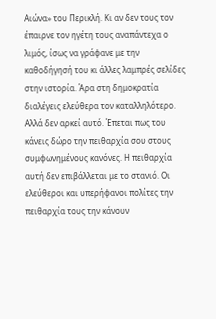Αιώνα» του Περικλή. Κι αν δεν τους τον έπαιρνε τον ηγέτη τους αναπάντεχα ο λιμός, ίσως να γράφανε με την καθοδήγησή του κι άλλες λαμπρές σελίδες στην ιστορία. Άρα στη δημοκρατία διαλέγεις ελεύθερα τον καταλληλότερο. Αλλά δεν αρκεί αυτό. Έπεται πως του κάνεις δώρο την πειθαρχία σου στους συμφωνημένους κανόνες. Η πειθαρχία αυτή δεν επιβάλλεται με το στανιό. Οι ελεύθεροι και υπερήφανοι πολίτες την πειθαρχία τους την κάνουν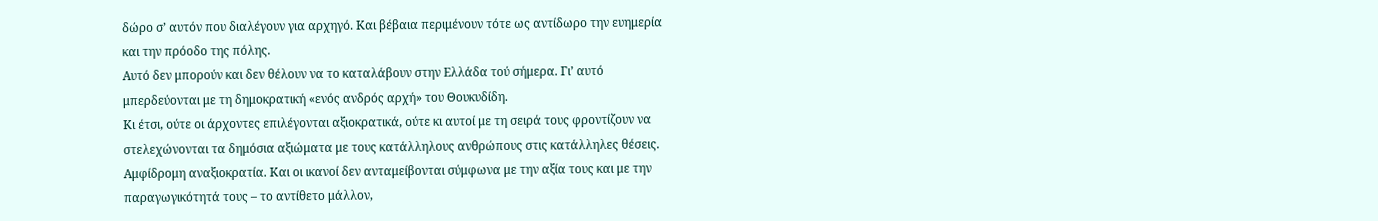δώρο σ’ αυτόν που διαλέγουν για αρχηγό. Και βέβαια περιμένουν τότε ως αντίδωρο την ευημερία και την πρόοδο της πόλης.
Αυτό δεν μπορούν και δεν θέλουν να το καταλάβουν στην Ελλάδα τού σήμερα. Γι’ αυτό μπερδεύονται με τη δημοκρατική «ενός ανδρός αρχή» του Θουκυδίδη.
Κι έτσι, ούτε οι άρχοντες επιλέγονται αξιοκρατικά, ούτε κι αυτοί με τη σειρά τους φροντίζουν να στελεχώνονται τα δημόσια αξιώματα με τους κατάλληλους ανθρώπους στις κατάλληλες θέσεις. Αμφίδρομη αναξιοκρατία. Και οι ικανοί δεν ανταμείβονται σύμφωνα με την αξία τους και με την παραγωγικότητά τους – το αντίθετο μάλλον,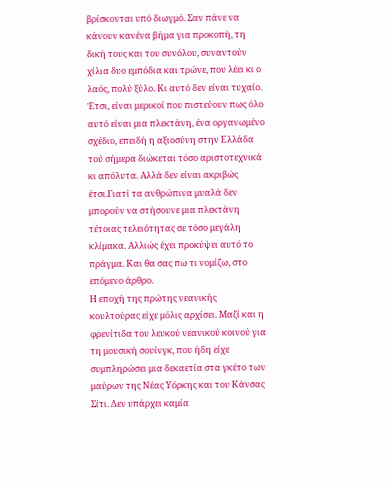βρίσκονται υπό διωγμό. Σαν πάνε να κάνουν κανένα βήμα για προκοπή, τη δική τους και του συνόλου, συναντούν χίλια δυο εμπόδια και τρώνε, που λέει κι ο λαός, πολύ ξύλο. Κι αυτό δεν είναι τυχαίο. Έτσι, είναι μερικοί που πιστεύουν πως όλο αυτό είναι μια πλεκτάνη, ένα οργανωμένο σχέδιο, επειδή η αξιοσύνη στην Ελλάδα τού σήμερα διώκεται τόσο αριστοτεχνικά κι απόλυτα. Αλλά δεν είναι ακριβώς έτσι.Γιατί τα ανθρώπινα μυαλά δεν μπορούν να στήσουνε μια πλεκτάνη τέτοιας τελειότητας σε τόσο μεγάλη κλίμακα. Αλλιώς έχει προκύψει αυτό το πράγμα. Και θα σας πω τι νομίζω, στο επόμενο άρθρο.
Η εποχή της πρώτης νεανικής κουλτούρας είχε μόλις αρχίσει. Μαζί και η φρενίτιδα του λευκού νεανικού κοινού για τη μουσική σουίνγκ, που ήδη είχε συμπληρώσει μια δεκαετία στα γκέτο των μαύρων της Νέας Υόρκης και του Κάνσας Σίτι. Δεν υπάρχει καμία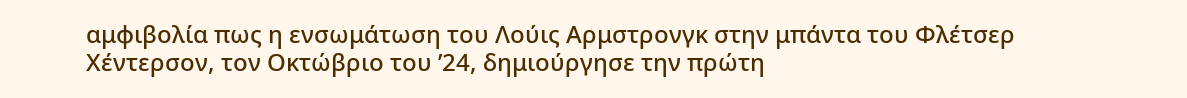αμφιβολία πως η ενσωμάτωση του Λούις Αρμστρονγκ στην μπάντα του Φλέτσερ Χέντερσον, τον Οκτώβριο του ’24, δημιούργησε την πρώτη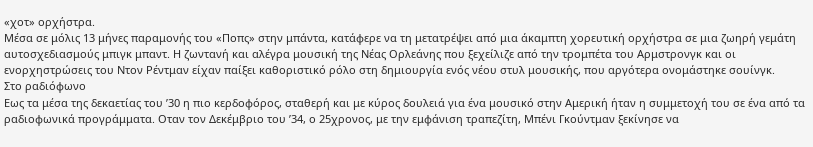«χοτ» ορχήστρα.
Μέσα σε μόλις 13 μήνες παραμονής του «Ποπς» στην μπάντα, κατάφερε να τη μετατρέψει από μια άκαμπτη χορευτική ορχήστρα σε μια ζωηρή γεμάτη αυτοσχεδιασμούς μπιγκ μπαντ. Η ζωντανή και αλέγρα μουσική της Νέας Ορλεάνης που ξεχείλιζε από την τρομπέτα του Αρμστρονγκ και οι ενορχηστρώσεις του Ντον Ρέντμαν είχαν παίξει καθοριστικό ρόλο στη δημιουργία ενός νέου στυλ μουσικής, που αργότερα ονομάστηκε σουίνγκ.
Στο ραδιόφωνο
Εως τα μέσα της δεκαετίας του ’30 η πιο κερδοφόρος, σταθερή και με κύρος δουλειά για ένα μουσικό στην Αμερική ήταν η συμμετοχή του σε ένα από τα ραδιοφωνικά προγράμματα. Οταν τον Δεκέμβριο του ’34, ο 25χρονος, με την εμφάνιση τραπεζίτη, Μπένι Γκούντμαν ξεκίνησε να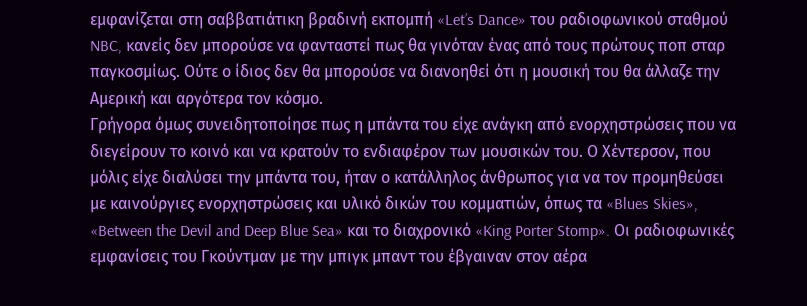εμφανίζεται στη σαββατιάτικη βραδινή εκπομπή «Let’s Dance» του ραδιοφωνικού σταθμού NBC, κανείς δεν μπορούσε να φανταστεί πως θα γινόταν ένας από τους πρώτους ποπ σταρ παγκοσμίως. Ούτε ο ίδιος δεν θα μπορούσε να διανοηθεί ότι η μουσική του θα άλλαζε την Αμερική και αργότερα τον κόσμο.
Γρήγορα όμως συνειδητοποίησε πως η μπάντα του είχε ανάγκη από ενορχηστρώσεις που να διεγείρουν το κοινό και να κρατούν το ενδιαφέρον των μουσικών του. Ο Χέντερσον, που μόλις είχε διαλύσει την μπάντα του, ήταν ο κατάλληλος άνθρωπος για να τον προμηθεύσει με καινούργιες ενορχηστρώσεις και υλικό δικών του κομματιών, όπως τα «Blues Skies», «Between the Devil and Deep Blue Sea» και το διαχρονικό «King Porter Stomp». Οι ραδιοφωνικές εμφανίσεις του Γκούντμαν με την μπιγκ μπαντ του έβγαιναν στον αέρα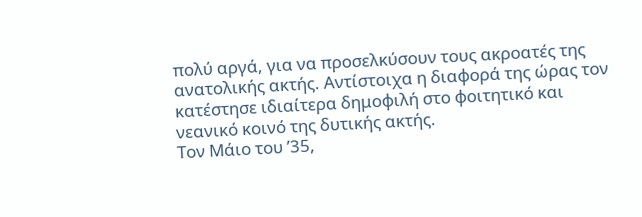πολύ αργά, για να προσελκύσουν τους ακροατές της ανατολικής ακτής. Αντίστοιχα η διαφορά της ώρας τον κατέστησε ιδιαίτερα δημοφιλή στο φοιτητικό και νεανικό κοινό της δυτικής ακτής.
Τον Μάιο του ’35,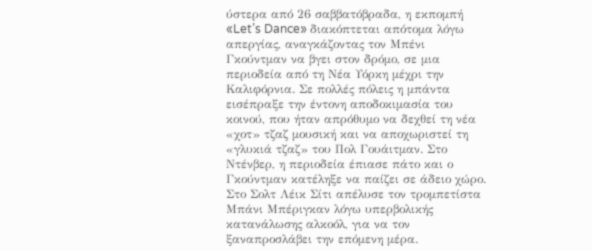ύστερα από 26 σαββατόβραδα, η εκπομπή «Let’s Dance» διακόπτεται απότομα λόγω απεργίας, αναγκάζοντας τον Μπένι Γκούντμαν να βγει στον δρόμο, σε μια περιοδεία από τη Νέα Υόρκη μέχρι την Καλιφόρνια. Σε πολλές πόλεις η μπάντα εισέπραξε την έντονη αποδοκιμασία του κοινού, που ήταν απρόθυμο να δεχθεί τη νέα «χοτ» τζαζ μουσική και να αποχωριστεί τη «γλυκιά τζαζ» του Πολ Γουάιτμαν. Στο Ντένβερ, η περιοδεία έπιασε πάτο και ο Γκούντμαν κατέληξε να παίζει σε άδειο χώρο. Στο Σολτ Λέικ Σίτι απέλυσε τον τρομπετίστα Μπάνι Μπέριγκαν λόγω υπερβολικής κατανάλωσης αλκοόλ, για να τον ξαναπροσλάβει την επόμενη μέρα.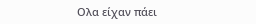Ολα είχαν πάει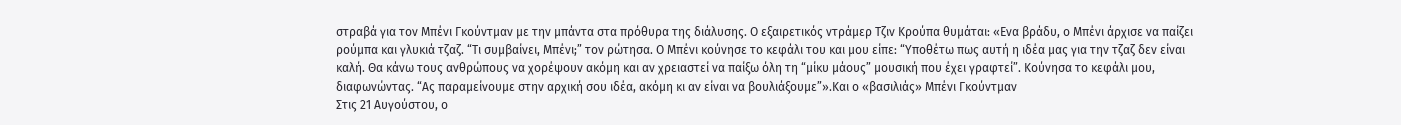στραβά για τον Μπένι Γκούντμαν με την μπάντα στα πρόθυρα της διάλυσης. Ο εξαιρετικός ντράμερ Τζιν Κρούπα θυμάται: «Ενα βράδυ, ο Μπένι άρχισε να παίζει ρούμπα και γλυκιά τζαζ. “Τι συμβαίνει, Μπένι;” τον ρώτησα. Ο Μπένι κούνησε το κεφάλι του και μου είπε: “Υποθέτω πως αυτή η ιδέα μας για την τζαζ δεν είναι καλή. Θα κάνω τους ανθρώπους να χορέψουν ακόμη και αν χρειαστεί να παίξω όλη τη “μίκυ μάους” μουσική που έχει γραφτεί”. Κούνησα το κεφάλι μου, διαφωνώντας. “Ας παραμείνουμε στην αρχική σου ιδέα, ακόμη κι αν είναι να βουλιάξουμε”».Και ο «βασιλιάς» Μπένι Γκούντμαν
Στις 21 Αυγούστου, ο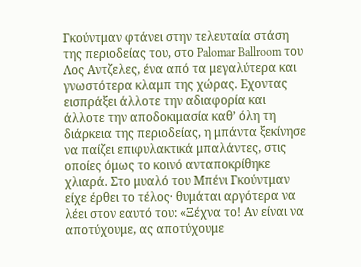Γκούντμαν φτάνει στην τελευταία στάση της περιοδείας του, στο Palomar Ballroom του Λος Αντζελες, ένα από τα μεγαλύτερα και γνωστότερα κλαμπ της χώρας. Εχοντας εισπράξει άλλοτε την αδιαφορία και άλλοτε την αποδοκιμασία καθ’ όλη τη διάρκεια της περιοδείας, η μπάντα ξεκίνησε να παίζει επιφυλακτικά μπαλάντες, στις οποίες όμως το κοινό ανταποκρίθηκε χλιαρά. Στο μυαλό του Μπένι Γκούντμαν είχε έρθει το τέλος· θυμάται αργότερα να λέει στον εαυτό του: «Ξέχνα το! Αν είναι να αποτύχουμε, ας αποτύχουμε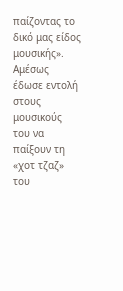παίζοντας το δικό μας είδος μουσικής». Αμέσως έδωσε εντολή στους μουσικούς του να παίξουν τη «χοτ τζαζ» του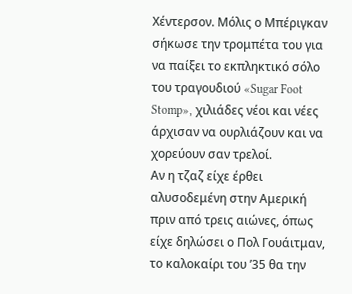Χέντερσον. Μόλις ο Μπέριγκαν σήκωσε την τρομπέτα του για να παίξει το εκπληκτικό σόλο του τραγουδιού «Sugar Foot Stomp», χιλιάδες νέοι και νέες άρχισαν να ουρλιάζουν και να χορεύουν σαν τρελοί.
Αν η τζαζ είχε έρθει αλυσοδεμένη στην Αμερική πριν από τρεις αιώνες, όπως είχε δηλώσει ο Πολ Γουάιτμαν, το καλοκαίρι του ’35 θα την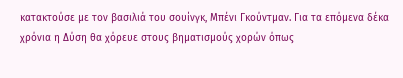κατακτούσε με τον βασιλιά του σουίνγκ, Μπένι Γκούντμαν. Για τα επόμενα δέκα χρόνια η Δύση θα χόρευε στους βηματισμούς χορών όπως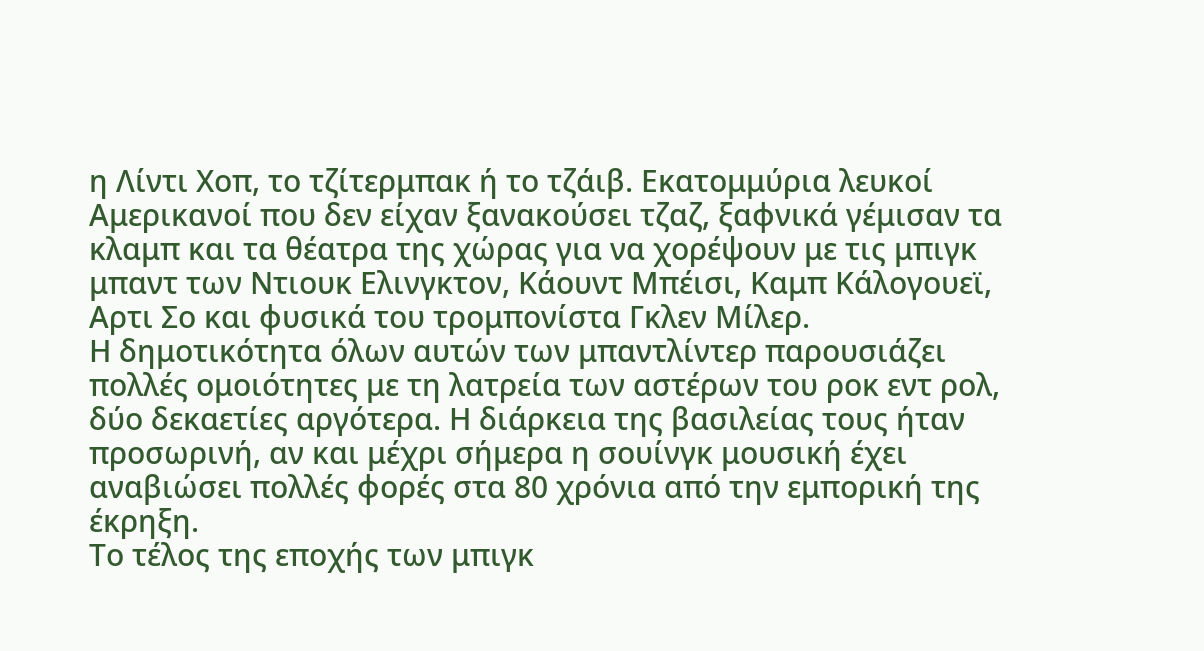η Λίντι Χοπ, το τζίτερμπακ ή το τζάιβ. Εκατομμύρια λευκοί Αμερικανοί που δεν είχαν ξανακούσει τζαζ, ξαφνικά γέμισαν τα κλαμπ και τα θέατρα της χώρας για να χορέψουν με τις μπιγκ μπαντ των Ντιουκ Ελινγκτον, Κάουντ Μπέισι, Καμπ Κάλογουεϊ, Αρτι Σο και φυσικά του τρομπονίστα Γκλεν Μίλερ.
Η δημοτικότητα όλων αυτών των μπαντλίντερ παρουσιάζει πολλές ομοιότητες με τη λατρεία των αστέρων του ροκ εντ ρολ, δύο δεκαετίες αργότερα. Η διάρκεια της βασιλείας τους ήταν προσωρινή, αν και μέχρι σήμερα η σουίνγκ μουσική έχει αναβιώσει πολλές φορές στα 80 χρόνια από την εμπορική της έκρηξη.
Το τέλος της εποχής των μπιγκ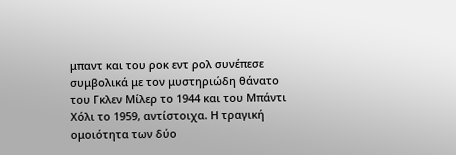μπαντ και του ροκ εντ ρολ συνέπεσε συμβολικά με τον μυστηριώδη θάνατο του Γκλεν Μίλερ το 1944 και του Μπάντι Χόλι το 1959, αντίστοιχα. Η τραγική ομοιότητα των δύο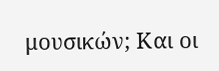μουσικών; Και οι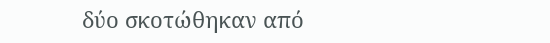δύο σκοτώθηκαν από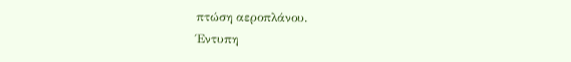πτώση αεροπλάνου.
Έντυπη